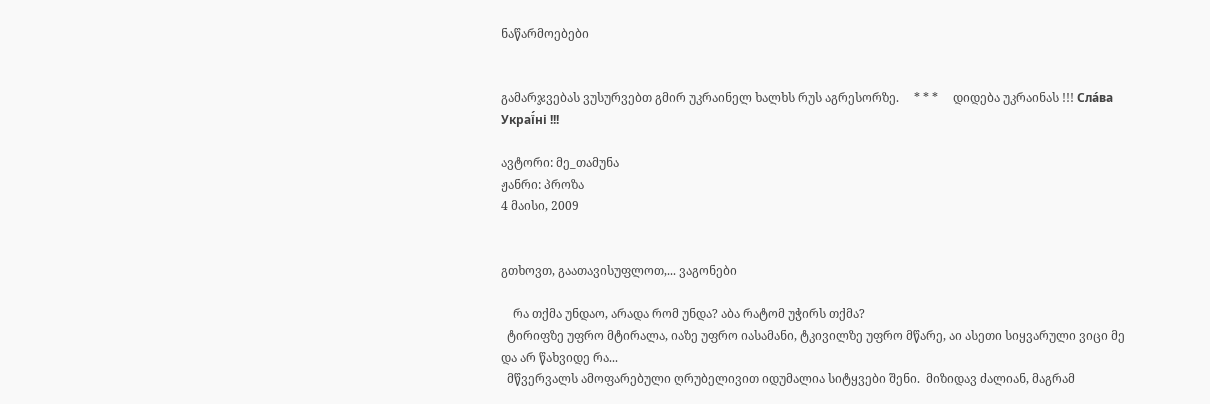ნაწარმოებები


გამარჯვებას ვუსურვებთ გმირ უკრაინელ ხალხს რუს აგრესორზე.     * * *     დიდება უკრაინას !!! Сла́ва Украї́ні !!!

ავტორი: მე_თამუნა
ჟანრი: პროზა
4 მაისი, 2009


გთხოვთ, გაათავისუფლოთ,... ვაგონები

    რა თქმა უნდაო, არადა რომ უნდა? აბა რატომ უჭირს თქმა?
  ტირიფზე უფრო მტირალა, იაზე უფრო იასამანი, ტკივილზე უფრო მწარე, აი ასეთი სიყვარული ვიცი მე და არ წახვიდე რა...
  მწვერვალს ამოფარებული ღრუბელივით იდუმალია სიტყვები შენი.  მიზიდავ ძალიან, მაგრამ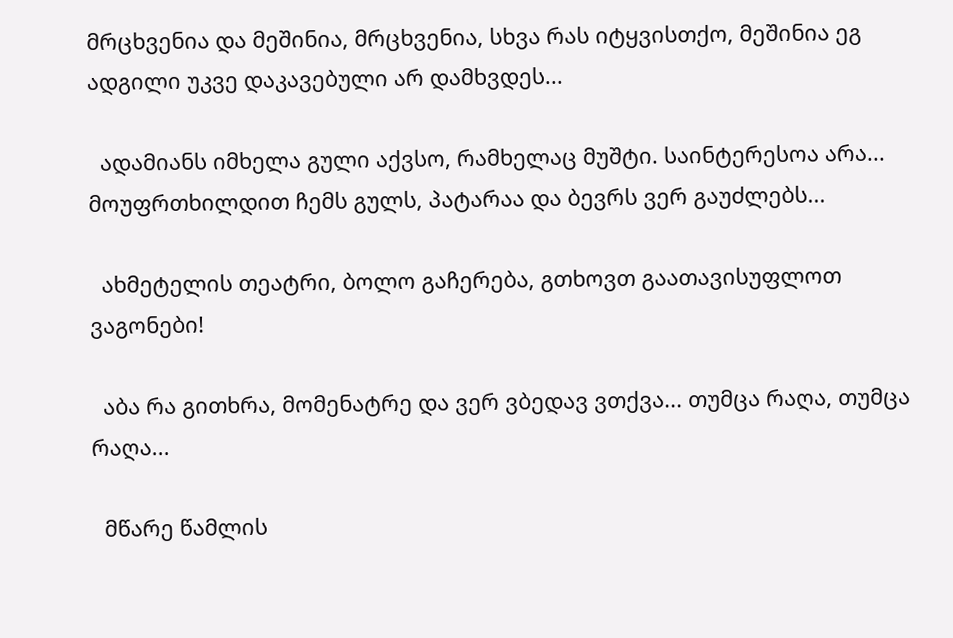მრცხვენია და მეშინია, მრცხვენია, სხვა რას იტყვისთქო, მეშინია ეგ ადგილი უკვე დაკავებული არ დამხვდეს...

  ადამიანს იმხელა გული აქვსო, რამხელაც მუშტი. საინტერესოა არა... მოუფრთხილდით ჩემს გულს, პატარაა და ბევრს ვერ გაუძლებს...

  ახმეტელის თეატრი, ბოლო გაჩერება, გთხოვთ გაათავისუფლოთ ვაგონები!

  აბა რა გითხრა, მომენატრე და ვერ ვბედავ ვთქვა... თუმცა რაღა, თუმცა რაღა...

  მწარე წამლის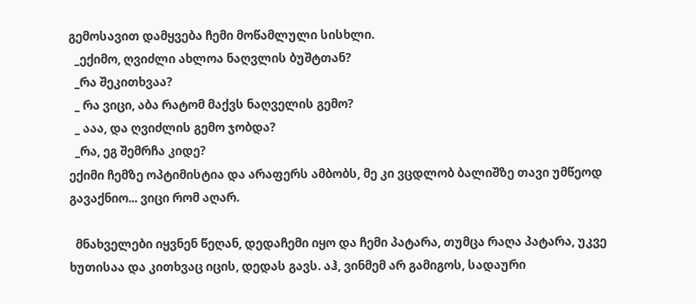გემოსავით დამყვება ჩემი მოწამლული სისხლი.
  _ექიმო, ღვიძლი ახლოა ნაღვლის ბუშტთან?
  _რა შეკითხვაა?
  _ რა ვიცი, აბა რატომ მაქვს ნაღველის გემო?
  _ ააა, და ღვიძლის გემო ჯობდა?
  _რა, ეგ შემრჩა კიდე?
ექიმი ჩემზე ოპტიმისტია და არაფერს ამბობს, მე კი ვცდლობ ბალიშზე თავი უმწეოდ გავაქნიო... ვიცი რომ აღარ.

  მნახველები იყვნენ წეღან, დედაჩემი იყო და ჩემი პატარა, თუმცა რაღა პატარა, უკვე ხუთისაა და კითხვაც იცის, დედას გავს. აჰ, ვინმემ არ გამიგოს, სადაური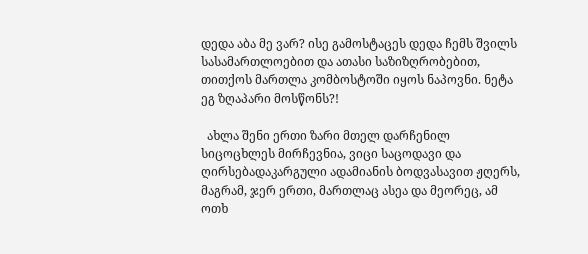დედა აბა მე ვარ? ისე გამოსტაცეს დედა ჩემს შვილს სასამართლოებით და ათასი საზიზღრობებით, თითქოს მართლა კომბოსტოში იყოს ნაპოვნი. ნეტა ეგ ზღაპარი მოსწონს?!

  ახლა შენი ერთი ზარი მთელ დარჩენილ სიცოცხლეს მირჩევნია, ვიცი საცოდავი და ღირსებადაკარგული ადამიანის ბოდვასავით ჟღერს, მაგრამ, ჯერ ერთი, მართლაც ასეა და მეორეც, ამ ოთხ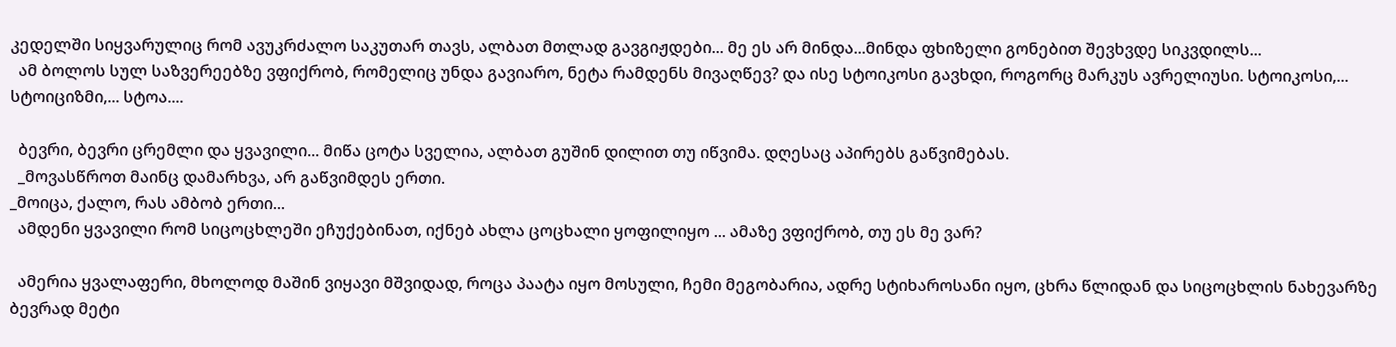კედელში სიყვარულიც რომ ავუკრძალო საკუთარ თავს, ალბათ მთლად გავგიჟდები... მე ეს არ მინდა...მინდა ფხიზელი გონებით შევხვდე სიკვდილს...
  ამ ბოლოს სულ საზვერეებზე ვფიქრობ, რომელიც უნდა გავიარო, ნეტა რამდენს მივაღწევ? და ისე სტოიკოსი გავხდი, როგორც მარკუს ავრელიუსი. სტოიკოსი,... სტოიციზმი,... სტოა....

  ბევრი, ბევრი ცრემლი და ყვავილი... მიწა ცოტა სველია, ალბათ გუშინ დილით თუ იწვიმა. დღესაც აპირებს გაწვიმებას.
  _მოვასწროთ მაინც დამარხვა, არ გაწვიმდეს ერთი.
_მოიცა, ქალო, რას ამბობ ერთი...
  ამდენი ყვავილი რომ სიცოცხლეში ეჩუქებინათ, იქნებ ახლა ცოცხალი ყოფილიყო ... ამაზე ვფიქრობ, თუ ეს მე ვარ?

  ამერია ყვალაფერი, მხოლოდ მაშინ ვიყავი მშვიდად, როცა პაატა იყო მოსული, ჩემი მეგობარია, ადრე სტიხაროსანი იყო, ცხრა წლიდან და სიცოცხლის ნახევარზე ბევრად მეტი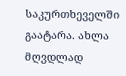საკურთხეველში გაატარა. ახლა მღვდლად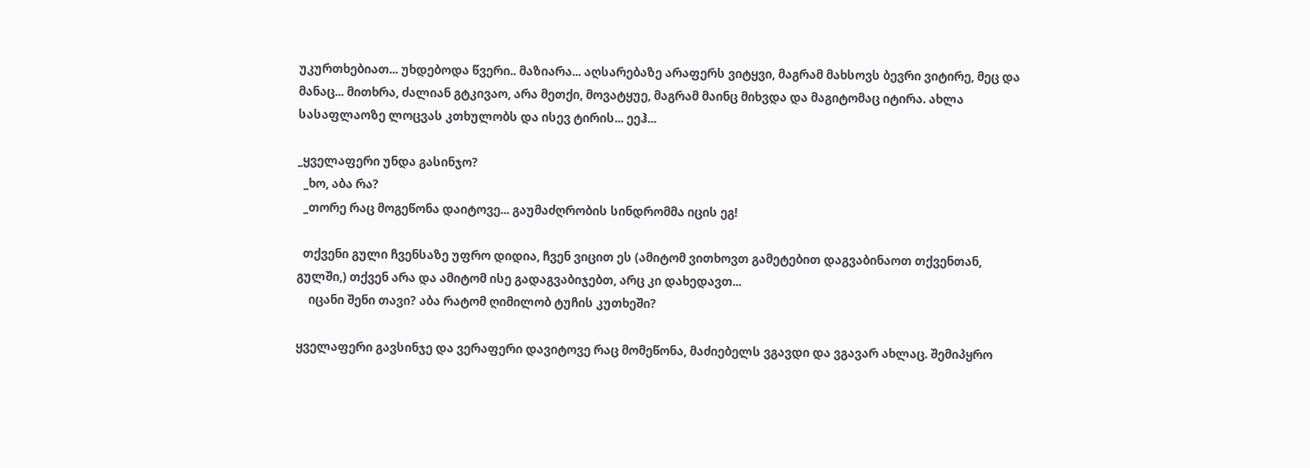უკურთხებიათ... უხდებოდა წვერი.. მაზიარა... აღსარებაზე არაფერს ვიტყვი, მაგრამ მახსოვს ბევრი ვიტირე, მეც და მანაც... მითხრა, ძალიან გტკივაო, არა მეთქი, მოვატყუე, მაგრამ მაინც მიხვდა და მაგიტომაც იტირა. ახლა სასაფლაოზე ლოცვას კთხულობს და ისევ ტირის... ეეჰ...

_ყველაფერი უნდა გასინჯო?
  _ხო, აბა რა?
  _თორე რაც მოგეწონა დაიტოვე... გაუმაძღრობის სინდრომმა იცის ეგ!

  თქვენი გული ჩვენსაზე უფრო დიდია, ჩვენ ვიცით ეს (ამიტომ ვითხოვთ გამეტებით დაგვაბინაოთ თქვენთან, გულში,) თქვენ არა და ამიტომ ისე გადაგვაბიჯებთ, არც კი დახედავთ...
    იცანი შენი თავი? აბა რატომ ღიმილობ ტუჩის კუთხეში?

ყველაფერი გავსინჯე და ვერაფერი დავიტოვე რაც მომეწონა, მაძიებელს ვგავდი და ვგავარ ახლაც. შემიპყრო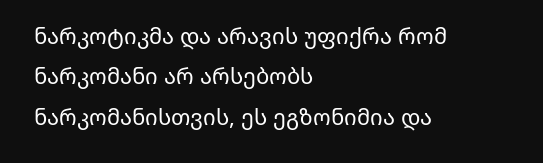ნარკოტიკმა და არავის უფიქრა რომ ნარკომანი არ არსებობს ნარკომანისთვის, ეს ეგზონიმია და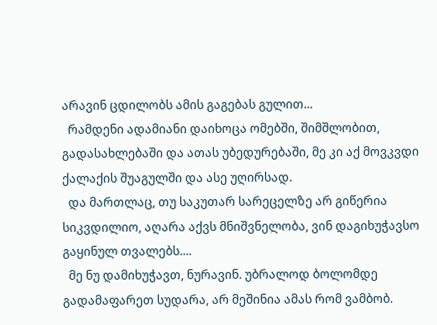არავინ ცდილობს ამის გაგებას გულით...
  რამდენი ადამიანი დაიხოცა ომებში, შიმშლობით, გადასახლებაში და ათას უბედურებაში, მე კი აქ მოვკვდი ქალაქის შუაგულში და ასე უღირსად.
  და მართლაც, თუ საკუთარ სარეცელზე არ გიწერია სიკვდილიო, აღარა აქვს მნიშვნელობა, ვინ დაგიხუჭავსო გაყინულ თვალებს....
  მე ნუ დამიხუჭავთ, ნურავინ. უბრალოდ ბოლომდე გადამაფარეთ სუდარა, არ მეშინია ამას რომ ვამბობ.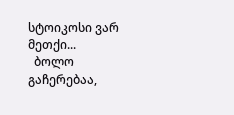სტოიკოსი ვარ მეთქი...
  ბოლო გაჩერებაა,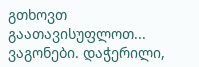გთხოვთ გაათავისუფლოთ... ვაგონები. დაჭერილი,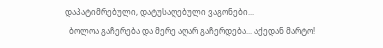დაპატიმრებული, დატუსაღებული ვაგონები...
  ბოლოა გაჩერება და მერე აღარ გაჩერდება... აქედან მარტო!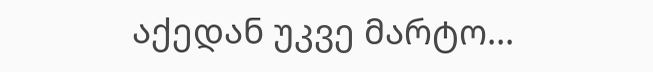აქედან უკვე მარტო...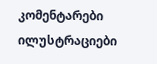კომენტარები ილუსტრაციები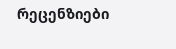რეცენზიები